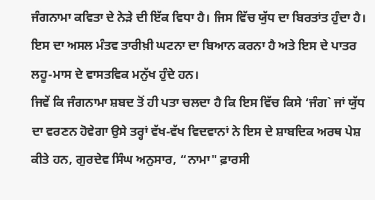ਜੰਗਨਾਮਾ ਕਵਿਤਾ ਦੇ ਨੇੜੇ ਦੀ ਇੱਕ ਵਿਧਾ ਹੈ। ਜਿਸ ਵਿੱਚ ਯੁੱਧ ਦਾ ਬਿਰਤਾਂਤ ਹੁੰਦਾ ਹੈ। ਇਸ ਦਾ ਅਸਲ ਮੰਤਵ ਤਾਰੀਖ਼ੀ ਘਟਨਾ ਦਾ ਬਿਆਨ ਕਰਨਾ ਹੈ ਅਤੇ ਇਸ ਦੇ ਪਾਤਰ ਲਹੂ-ਮਾਸ ਦੇ ਵਾਸਤਵਿਕ ਮਨੁੱਖ ਹੁੰਦੇ ਹਨ।
ਜਿਵੇਂ ਕਿ ਜੰਗਨਾਮਾ ਸ਼ਬਦ ਤੋਂ ਹੀ ਪਤਾ ਚਲਦਾ ਹੈ ਕਿ ਇਸ ਵਿੱਚ ਕਿਸੇ ‘ਜੰਗ` ਜਾਂ ਯੁੱਧ ਦਾ ਵਰਣਨ ਹੋਵੇਗਾ ਉਸੇ ਤਰ੍ਹਾਂ ਵੱਖ-ਵੱਖ ਵਿਦਵਾਨਾਂ ਨੇ ਇਸ ਦੇ ਸ਼ਾਬਦਿਕ ਅਰਥ ਪੇਸ਼ ਕੀਤੇ ਹਨ, ਗੁਰਦੇਵ ਸਿੰਘ ਅਨੁਸਾਰ, “ਨਾਮਾ" ਫ਼ਾਰਸੀ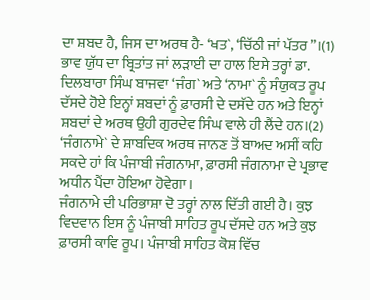ਦਾ ਸ਼ਬਦ ਹੈ, ਜਿਸ ਦਾ ਅਰਥ ਹੈ- ‘ਖਤ`, ‘ਚਿੱਠੀ ਜਾਂ ਪੱਤਰ”।(1) ਭਾਵ ਯੁੱਧ ਦਾ ਬ੍ਰਿਤਾਂਤ ਜਾਂ ਲੜਾਈ ਦਾ ਹਾਲ ਇਸੇ ਤਰ੍ਹਾਂ ਡਾ. ਦਿਲਬਾਰਾ ਸਿੰਘ ਬਾਜਵਾ ‘ਜੰਗ` ਅਤੇ ‘ਨਾਮਾ` ਨੂੰ ਸੰਯੁਕਤ ਰੂਪ ਦੱਸਦੇ ਹੋਏ ਇਨ੍ਹਾਂ ਸ਼ਬਦਾਂ ਨੂੰ ਫ਼ਾਰਸੀ ਦੇ ਦਸੱਦੇ ਹਨ ਅਤੇ ਇਨ੍ਹਾਂ ਸ਼ਬਦਾਂ ਦੇ ਅਰਥ ਉਹੀ ਗੁਰਦੇਵ ਸਿੰਘ ਵਾਲੇ ਹੀ ਲੈਂਦੇ ਹਨ।(2) ‘ਜੰਗਨਾਮੇ` ਦੇ ਸ਼ਾਬਦਿਕ ਅਰਥ ਜਾਨਣ ਤੋਂ ਬਾਅਦ ਅਸੀਂ ਕਹਿ ਸਕਦੇ ਹਾਂ ਕਿ ਪੰਜਾਬੀ ਜੰਗਨਾਮਾ, ਫ਼ਾਰਸੀ ਜੰਗਨਾਮਾ ਦੇ ਪ੍ਰਭਾਵ ਅਧੀਨ ਪੈਂਦਾ ਹੋਇਆ ਹੋਵੇਗਾ।
ਜੰਗਨਾਮੇ ਦੀ ਪਰਿਭਾਸ਼ਾ ਦੋ ਤਰ੍ਹਾਂ ਨਾਲ ਦਿੱਤੀ ਗਈ ਹੈ। ਕੁਝ ਵਿਦਵਾਨ ਇਸ ਨੂੰ ਪੰਜਾਬੀ ਸਾਹਿਤ ਰੂਪ ਦੱਸਦੇ ਹਨ ਅਤੇ ਕੁਝ ਫ਼ਾਰਸੀ ਕਾਵਿ ਰੂਪ। ਪੰਜਾਬੀ ਸਾਹਿਤ ਕੋਸ਼ ਵਿੱਚ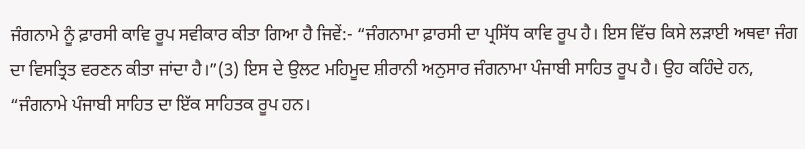ਜੰਗਨਾਮੇ ਨੂੰ ਫ਼ਾਰਸੀ ਕਾਵਿ ਰੂਪ ਸਵੀਕਾਰ ਕੀਤਾ ਗਿਆ ਹੈ ਜਿਵੇਂ:- “ਜੰਗਨਾਮਾ ਫ਼ਾਰਸੀ ਦਾ ਪ੍ਰਸਿੱਧ ਕਾਵਿ ਰੂਪ ਹੈ। ਇਸ ਵਿੱਚ ਕਿਸੇ ਲੜਾਈ ਅਥਵਾ ਜੰਗ ਦਾ ਵਿਸਤ੍ਰਿਤ ਵਰਣਨ ਕੀਤਾ ਜਾਂਦਾ ਹੈ।”(3) ਇਸ ਦੇ ਉਲਟ ਮਹਿਮੂਦ ਸ਼ੀਰਾਨੀ ਅਨੁਸਾਰ ਜੰਗਨਾਮਾ ਪੰਜਾਬੀ ਸਾਹਿਤ ਰੂਪ ਹੈ। ਉਹ ਕਹਿੰਦੇ ਹਨ, “ਜੰਗਨਾਮੇ ਪੰਜਾਬੀ ਸਾਹਿਤ ਦਾ ਇੱਕ ਸਾਹਿਤਕ ਰੂਪ ਹਨ।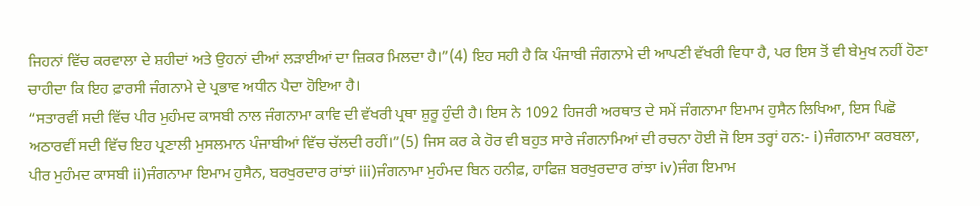ਜਿਹਨਾਂ ਵਿੱਚ ਕਰਵਾਲਾ ਦੇ ਸ਼ਹੀਦਾਂ ਅਤੇ ਉਹਨਾਂ ਦੀਆਂ ਲੜਾਈਆਂ ਦਾ ਜ਼ਿਕਰ ਮਿਲਦਾ ਹੈ।”(4) ਇਹ ਸਹੀ ਹੈ ਕਿ ਪੰਜਾਬੀ ਜੰਗਨਾਮੇ ਦੀ ਆਪਣੀ ਵੱਖਰੀ ਵਿਧਾ ਹੈ, ਪਰ ਇਸ ਤੋਂ ਵੀ ਬੇਮੁਖ ਨਹੀਂ ਹੋਣਾ ਚਾਹੀਦਾ ਕਿ ਇਹ ਫ਼ਾਰਸੀ ਜੰਗਨਾਮੇ ਦੇ ਪ੍ਰਭਾਵ ਅਧੀਨ ਪੈਦਾ ਹੋਇਆ ਹੈ।
“ਸਤਾਰਵੀਂ ਸਦੀ ਵਿੱਚ ਪੀਰ ਮੁਹੰਮਦ ਕਾਸਬੀ ਨਾਲ ਜੰਗਨਾਮਾ ਕਾਵਿ ਦੀ ਵੱਖਰੀ ਪ੍ਰਥਾ ਸ਼ੁਰੂ ਹੁੰਦੀ ਹੈ। ਇਸ ਨੇ 1092 ਹਿਜਰੀ ਅਰਥਾਤ ਦੇ ਸਮੇਂ ਜੰਗਨਾਮਾ ਇਮਾਮ ਹੁਸੈਨ ਲਿਖਿਆ, ਇਸ ਪਿਛੋ ਅਠਾਰਵੀਂ ਸਦੀ ਵਿੱਚ ਇਹ ਪ੍ਰਣਾਲੀ ਮੁਸਲਮਾਨ ਪੰਜਾਬੀਆਂ ਵਿੱਚ ਚੱਲਦੀ ਰਹੀਂ।”(5) ਜਿਸ ਕਰ ਕੇ ਹੋਰ ਵੀ ਬਹੁਤ ਸਾਰੇ ਜੰਗਨਾਮਿਆਂ ਦੀ ਰਚਨਾ ਹੋਈ ਜੋ ਇਸ ਤਰ੍ਹਾਂ ਹਨ:- i)ਜੰਗਨਾਮਾ ਕਰਬਲਾ, ਪੀਰ ਮੁਹੰਮਦ ਕਾਸਬੀ ii)ਜੰਗਨਾਮਾ ਇਮਾਮ ਹੁਸੈਨ, ਬਰਖੁਰਦਾਰ ਰਾਂਝਾਂ iii)ਜੰਗਨਾਮਾ ਮੁਹੰਮਦ ਬਿਨ ਹਨੀਫ਼, ਹਾਫਿਜ਼ ਬਰਖੁਰਦਾਰ ਰਾਂਝਾ iv)ਜੰਗ ਇਮਾਮ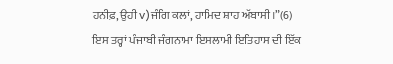ਹਨੀਫ਼, ਉਹੀ v)ਜੰਗਿ ਕਲਾਂ, ਹਾਮਿਦ ਸ਼ਾਹ ਅੱਬਾਸੀ।”(6)
ਇਸ ਤਰ੍ਹਾਂ ਪੰਜਾਬੀ ਜੰਗਨਾਮਾ ਇਸਲਾਮੀ ਇਤਿਹਾਸ ਦੀ ਇੱਕ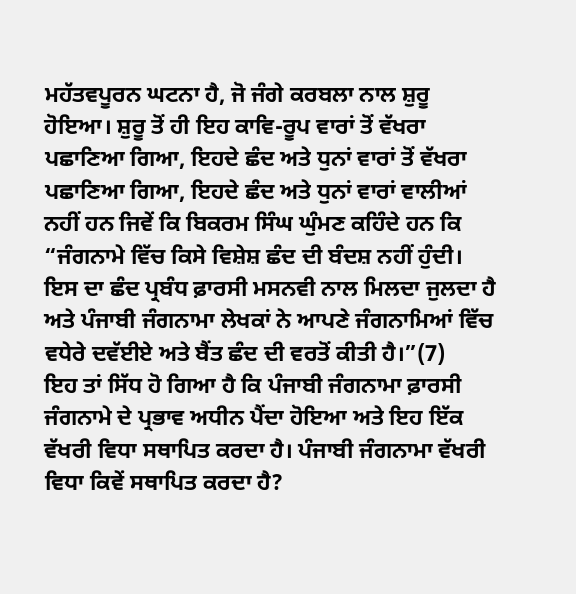ਮਹੱਤਵਪੂਰਨ ਘਟਨਾ ਹੈ, ਜੋ ਜੰਗੇ ਕਰਬਲਾ ਨਾਲ ਸ਼ੁਰੂ ਹੋਇਆ। ਸ਼ੁਰੂ ਤੋਂ ਹੀ ਇਹ ਕਾਵਿ-ਰੂਪ ਵਾਰਾਂ ਤੋਂ ਵੱਖਰਾ ਪਛਾਣਿਆ ਗਿਆ, ਇਹਦੇ ਛੰਦ ਅਤੇ ਧੁਨਾਂ ਵਾਰਾਂ ਤੋਂ ਵੱਖਰਾ ਪਛਾਣਿਆ ਗਿਆ, ਇਹਦੇ ਛੰਦ ਅਤੇ ਧੁਨਾਂ ਵਾਰਾਂ ਵਾਲੀਆਂ ਨਹੀਂ ਹਨ ਜਿਵੇਂ ਕਿ ਬਿਕਰਮ ਸਿੰਘ ਘੁੰਮਣ ਕਹਿੰਦੇ ਹਨ ਕਿ “ਜੰਗਨਾਮੇ ਵਿੱਚ ਕਿਸੇ ਵਿਸ਼ੇਸ਼ ਛੰਦ ਦੀ ਬੰਦਸ਼ ਨਹੀਂ ਹੁੰਦੀ। ਇਸ ਦਾ ਛੰਦ ਪ੍ਰਬੰਧ ਫ਼ਾਰਸੀ ਮਸਨਵੀ ਨਾਲ ਮਿਲਦਾ ਜੁਲਦਾ ਹੈ ਅਤੇ ਪੰਜਾਬੀ ਜੰਗਨਾਮਾ ਲੇਖਕਾਂ ਨੇ ਆਪਣੇ ਜੰਗਨਾਮਿਆਂ ਵਿੱਚ ਵਧੇਰੇ ਦਵੱਈਏ ਅਤੇ ਬੈਂਤ ਛੰਦ ਦੀ ਵਰਤੋਂ ਕੀਤੀ ਹੈ।”(7)
ਇਹ ਤਾਂ ਸਿੱਧ ਹੋ ਗਿਆ ਹੈ ਕਿ ਪੰਜਾਬੀ ਜੰਗਨਾਮਾ ਫ਼ਾਰਸੀ ਜੰਗਨਾਮੇ ਦੇ ਪ੍ਰਭਾਵ ਅਧੀਨ ਪੈਂਦਾ ਹੋਇਆ ਅਤੇ ਇਹ ਇੱਕ ਵੱਖਰੀ ਵਿਧਾ ਸਥਾਪਿਤ ਕਰਦਾ ਹੈ। ਪੰਜਾਬੀ ਜੰਗਨਾਮਾ ਵੱਖਰੀ ਵਿਧਾ ਕਿਵੇਂ ਸਥਾਪਿਤ ਕਰਦਾ ਹੈ?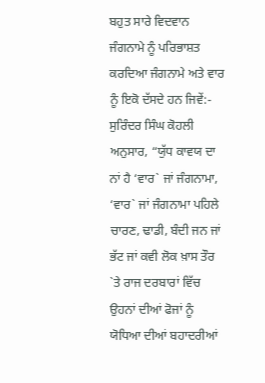ਬਹੁਤ ਸਾਰੇ ਵਿਦਵਾਨ ਜੰਗਨਾਮੇ ਨੂੰ ਪਰਿਭਾਸ਼ਤ ਕਰਦਿਆ ਜੰਗਨਾਮੇ ਅਤੇ ਵਾਰ ਨੂੰ ਇਕੋ ਦੱਸਦੇ ਹਨ ਜਿਵੇਂ:- ਸੁਰਿੰਦਰ ਸਿੰਘ ਕੋਹਲੀ ਅਨੁਸਾਰ, “ਯੁੱਧ ਕਾਵਯ ਦਾ ਨਾਂ ਹੈ ‘ਵਾਰ` ਜਾਂ ਜੰਗਨਾਮਾ, ‘ਵਾਰ` ਜਾਂ ਜੰਗਨਾਮਾ ਪਹਿਲੇ ਚਾਰਣ, ਢਾਡੀ, ਬੰਦੀ ਜਨ ਜਾਂ ਭੱਟ ਜਾਂ ਕਵੀ ਲੋਕ ਖ਼ਾਸ ਤੌਰ `ਤੇ ਰਾਜ ਦਰਬਾਰਾਂ ਵਿੱਚ ਉਹਨਾਂ ਦੀਆਂ ਫੋਜਾਂ ਨੂੰ ਯੋਧਿਆ ਦੀਆਂ ਬਹਾਦਰੀਆਂ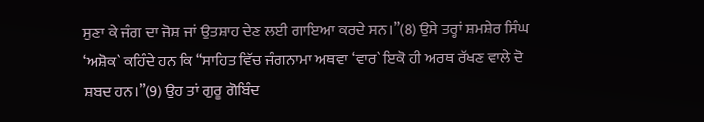ਸੁਣਾ ਕੇ ਜੰਗ ਦਾ ਜੋਸ਼ ਜਾਂ ਉਤਸ਼ਾਹ ਦੇਣ ਲਈ ਗਾਇਆ ਕਰਦੇ ਸਨ।”(8) ਉਸੇ ਤਰ੍ਹਾਂ ਸ਼ਮਸ਼ੇਰ ਸਿੰਘ ‘ਅਸ਼ੋਕ` ਕਹਿੰਦੇ ਹਨ ਕਿ “ਸਾਹਿਤ ਵਿੱਚ ਜੰਗਨਾਮਾ ਅਥਵਾ ‘ਵਾਰ` ਇਕੋ ਹੀ ਅਰਥ ਰੱਖਣ ਵਾਲੇ ਦੋ ਸ਼ਬਦ ਹਨ।”(9) ਉਹ ਤਾਂ ਗੁਰੂ ਗੋਬਿੰਦ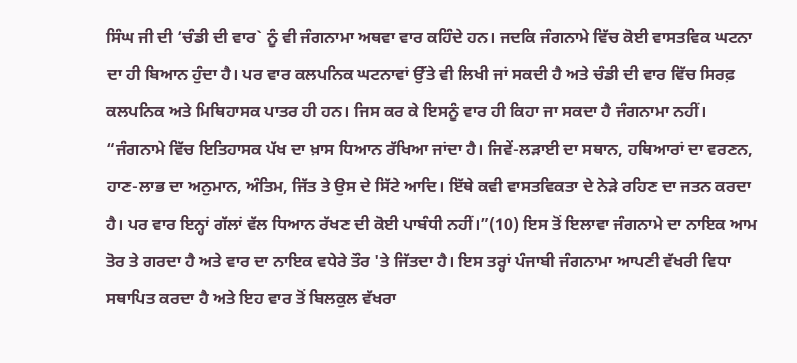ਸਿੰਘ ਜੀ ਦੀ ‘ਚੰਡੀ ਦੀ ਵਾਰ` ਨੂੰ ਵੀ ਜੰਗਨਾਮਾ ਅਥਵਾ ਵਾਰ ਕਹਿੰਦੇ ਹਨ। ਜਦਕਿ ਜੰਗਨਾਮੇ ਵਿੱਚ ਕੋਈ ਵਾਸਤਵਿਕ ਘਟਨਾ ਦਾ ਹੀ ਬਿਆਨ ਹੁੰਦਾ ਹੈ। ਪਰ ਵਾਰ ਕਲਪਨਿਕ ਘਟਨਾਵਾਂ ਉੱਤੇ ਵੀ ਲਿਖੀ ਜਾਂ ਸਕਦੀ ਹੈ ਅਤੇ ਚੰਡੀ ਦੀ ਵਾਰ ਵਿੱਚ ਸਿਰਫ਼ ਕਲਪਨਿਕ ਅਤੇ ਮਿਥਿਹਾਸਕ ਪਾਤਰ ਹੀ ਹਨ। ਜਿਸ ਕਰ ਕੇ ਇਸਨੂੰ ਵਾਰ ਹੀ ਕਿਹਾ ਜਾ ਸਕਦਾ ਹੈ ਜੰਗਨਾਮਾ ਨਹੀਂ।
“ਜੰਗਨਾਮੇ ਵਿੱਚ ਇਤਿਹਾਸਕ ਪੱਖ ਦਾ ਖ਼ਾਸ ਧਿਆਨ ਰੱਖਿਆ ਜਾਂਦਾ ਹੈ। ਜਿਵੇਂ-ਲੜਾਈ ਦਾ ਸਥਾਨ, ਹਥਿਆਰਾਂ ਦਾ ਵਰਣਨ, ਹਾਣ-ਲਾਭ ਦਾ ਅਨੁਮਾਨ, ਅੰਤਿਮ, ਜਿੱਤ ਤੇ ਉਸ ਦੇ ਸਿੱਟੇ ਆਦਿ। ਇੱਥੇ ਕਵੀ ਵਾਸਤਵਿਕਤਾ ਦੇ ਨੇੜੇ ਰਹਿਣ ਦਾ ਜਤਨ ਕਰਦਾ ਹੈ। ਪਰ ਵਾਰ ਇਨ੍ਹਾਂ ਗੱਲਾਂ ਵੱਲ ਧਿਆਨ ਰੱਖਣ ਦੀ ਕੋਈ ਪਾਬੰਧੀ ਨਹੀਂ।”(10) ਇਸ ਤੋਂ ਇਲਾਵਾ ਜੰਗਨਾਮੇ ਦਾ ਨਾਇਕ ਆਮ ਤੋਰ ਤੇ ਗਰਦਾ ਹੈ ਅਤੇ ਵਾਰ ਦਾ ਨਾਇਕ ਵਧੇਰੇ ਤੌਰ 'ਤੇ ਜਿੱਤਦਾ ਹੈ। ਇਸ ਤਰ੍ਹਾਂ ਪੰਜਾਬੀ ਜੰਗਨਾਮਾ ਆਪਣੀ ਵੱਖਰੀ ਵਿਧਾ ਸਥਾਪਿਤ ਕਰਦਾ ਹੈ ਅਤੇ ਇਹ ਵਾਰ ਤੋਂ ਬਿਲਕੁਲ ਵੱਖਰਾ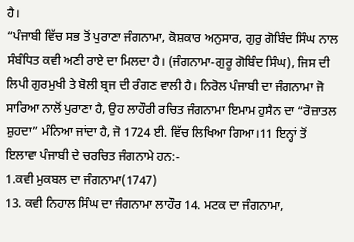ਹੈ।
“ਪੰਜਾਬੀ ਵਿੱਚ ਸਭ ਤੋਂ ਪੁਰਾਣਾ ਜੰਗਨਾਮਾ, ਕੋਸ਼ਕਾਰ ਅਨੁਸਾਰ, ਗੁਰੁ ਗੋਬਿੰਦ ਸਿੰਘ ਨਾਲ ਸੰਬੰਧਿਤ ਕਵੀ ਅਣੀ ਰਾਏ ਦਾ ਮਿਲਦਾ ਹੈ। (ਜੰਗਨਾਮਾ-ਗੁਰੂ ਗੋਬਿੰਦ ਸਿੰਘ), ਜਿਸ ਦੀ ਲਿਪੀ ਗੁਰਮੁਖੀ ਤੇ ਬੋਲੀ ਬ੍ਰਜ ਦੀ ਰੰਗਣ ਵਾਲੀ ਹੈ। ਨਿਰੋਲ ਪੰਜਾਬੀ ਦਾ ਜੰਗਨਾਮਾ ਜੋ ਸਾਰਿਆ ਨਾਲੋਂ ਪੁਰਾਣਾ ਹੈ, ਉਹ ਲਾਹੌਰੀ ਰਚਿਤ ਜੰਗਨਾਮਾ ਇਮਾਮ ਹੁਸੈਨ ਦਾ “ਰੋਜ਼ਾਤਲ ਸ਼ੁਹਦਾ” ਮੰਨਿਆ ਜਾਂਦਾ ਹੈ, ਜੋ 1724 ਈ. ਵਿੱਚ ਲਿਖਿਆ ਗਿਆ।11 ਇਨ੍ਹਾਂ ਤੋਂ ਇਲਾਵਾ ਪੰਜਾਬੀ ਦੇ ਚਰਚਿਤ ਜੰਗਨਾਮੇ ਹਨ:-
1.ਕਵੀ ਮੁਕਬਲ ਦਾ ਜੰਗਨਾਮਾ(1747)
13. ਕਵੀ ਨਿਹਾਲ ਸਿੰਘ ਦਾ ਜੰਗਨਾਮਾ ਲਾਹੌਰ 14. ਮਟਕ ਦਾ ਜੰਗਨਾਮਾ,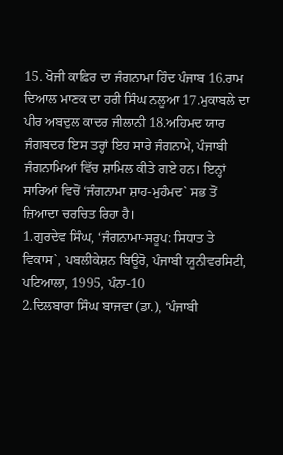15. ਖੋਜੀ ਕਾਫ਼ਿਰ ਦਾ ਜੰਗਨਾਮਾ ਹਿੰਦ ਪੰਜਾਬ 16.ਰਾਮ ਦਿਆਲ ਮਾਣਕ ਦਾ ਹਰੀ ਸਿੰਘ ਨਲੂਆ 17.ਮੁਕਾਬਲੇ ਦਾ ਪੀਰ ਅਬਦੁਲ ਕਾਦਰ ਜੀਲਾਨੀ 18.ਅਹਿਮਦ ਯਾਰ ਜੰਗਬਦਰ ਇਸ ਤਰ੍ਹਾਂ ਇਹ ਸਾਰੇ ਜੰਗਨਾਮੇ, ਪੰਜਾਬੀ ਜੰਗਨਾਮਿਆਂ ਵਿੱਚ ਸ਼ਾਮਿਲ ਕੀਤੇ ਗਏ ਹਨ। ਇਨ੍ਹਾਂ ਸਾਰਿਆਂ ਵਿਚੋਂ ‘ਜੰਗਨਾਮਾ ਸ਼ਾਹ-ਮੁਹੰਮਦ` ਸਭ ਤੋਂ ਜ਼ਿਆਦਾ ਚਰਚਿਤ ਰਿਹਾ ਹੈ।
1.ਗੁਰਦੇਵ ਸਿੰਘ, ‘ਜੰਗਨਾਮਾ-ਸਰੂਪ: ਸਿਧਾਤ ਤੇ ਵਿਕਾਸ`, ਪਬਲੀਕੇਸ਼ਨ ਬਿਊਰੋ, ਪੰਜਾਬੀ ਯੂਨੀਵਰਸਿਟੀ, ਪਟਿਆਲਾ, 1995, ਪੰਨਾ-10
2.ਦਿਲਬਾਰਾ ਸਿੰਘ ਬਾਜਵਾ (ਡਾ.), ‘ਪੰਜਾਬੀ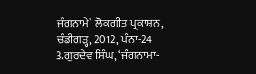ਜੰਗਨਾਮੇ` ਲੋਕਗੀਤ ਪ੍ਰਕਾਸ਼ਨ, ਚੰਡੀਗੜ੍ਹ, 2012, ਪੰਨਾ-24
3.ਗੁਰਦੇਵ ਸਿੰਘ, ‘ਜੰਗਨਾਮਾ-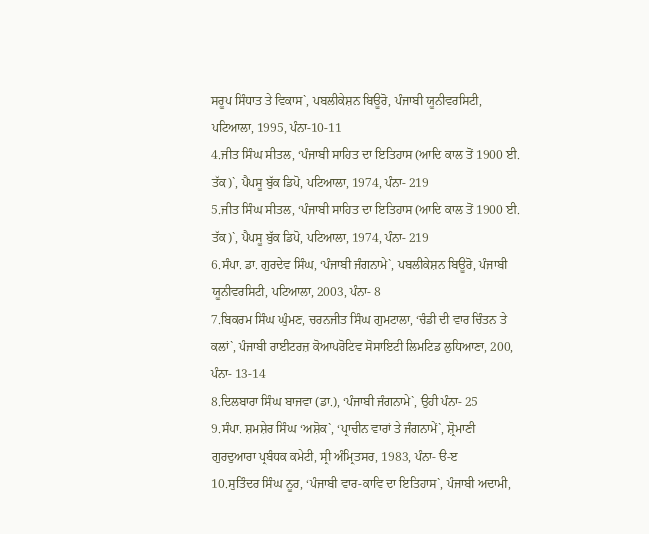ਸਰੂਪ ਸਿੰਧਾਤ ਤੇ ਵਿਕਾਸ`, ਪਬਲੀਕੇਸ਼ਨ ਬਿਊਰੋ, ਪੰਜਾਬੀ ਯੂਨੀਵਰਸਿਟੀ, ਪਟਿਆਲਾ, 1995, ਪੰਨਾ-10-11
4.ਜੀਤ ਸਿੰਘ ਸੀਤਲ, ‘ਪੰਜਾਬੀ ਸਾਹਿਤ ਦਾ ਇਤਿਹਾਸ (ਆਦਿ ਕਾਲ ਤੋਂ 1900 ਈ. ਤੱਕ)`, ਪੈਪਸੂ ਬੁੱਕ ਡਿਪੋ, ਪਟਿਆਲਾ, 1974, ਪੰਨਾ- 219
5.ਜੀਤ ਸਿੰਘ ਸੀਤਲ, ‘ਪੰਜਾਬੀ ਸਾਹਿਤ ਦਾ ਇਤਿਹਾਸ (ਆਦਿ ਕਾਲ ਤੋਂ 1900 ਈ. ਤੱਕ)`, ਪੈਪਸੂ ਬੁੱਕ ਡਿਪੋ, ਪਟਿਆਲਾ, 1974, ਪੰਨਾ- 219
6.ਸੰਪਾ. ਡਾ. ਗੁਰਦੇਵ ਸਿੰਘ, ‘ਪੰਜਾਬੀ ਜੰਗਨਾਮੇ`, ਪਬਲੀਕੇਸ਼ਨ ਬਿਊਰੋ, ਪੰਜਾਬੀ ਯੂਨੀਵਰਸਿਟੀ, ਪਟਿਆਲਾ, 2003, ਪੰਨਾ- 8
7.ਬਿਕਰਮ ਸਿੰਘ ਘੁੰਮਣ, ਚਰਨਜੀਤ ਸਿੰਘ ਗੁਮਟਾਲਾ, ‘ਚੰਡੀ ਦੀ ਵਾਰ ਚਿੰਤਨ ਤੇ ਕਲਾਂ`, ਪੰਜਾਬੀ ਰਾਈਟਰਜ਼ ਕੋਆਪਰੋਟਿਵ ਸੋਸਾਇਟੀ ਲਿਮਟਿਡ ਲੁਧਿਆਣਾ, 200, ਪੰਨਾ- 13-14
8.ਦਿਲਬਾਰਾ ਸਿੰਘ ਬਾਜਵਾ (ਡਾ.), ‘ਪੰਜਾਬੀ ਜੰਗਨਾਮੇ`, ਉਹੀ ਪੰਨਾ- 25
9.ਸੰਪਾ. ਸ਼ਮਸ਼ੇਰ ਸਿੰਘ ‘ਅਸ਼ੋਕ`, ‘ਪ੍ਰਾਚੀਨ ਵਾਰਾਂ ਤੇ ਜੰਗਨਾਮੇਂ`, ਸ਼੍ਰੋਮਾਣੀ ਗੁਰਦੁਆਰਾ ਪ੍ਰਬੰਧਕ ਕਮੇਟੀ, ਸ੍ਰੀ ਅੰਮ੍ਰਿਤਸਰ, 1983, ਪੰਨਾ- ੳ-ੲ
10.ਸੁਤਿੰਦਰ ਸਿੰਘ ਨੂਰ, ‘ਪੰਜਾਬੀ ਵਾਰ-ਕਾਵਿ ਦਾ ਇਤਿਹਾਸ`, ਪੰਜਾਬੀ ਅਦਾਮੀ,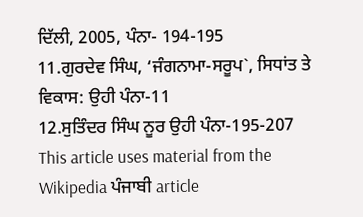ਦਿੱਲੀ, 2005, ਪੰਨਾ- 194-195
11.ਗੁਰਦੇਵ ਸਿੰਘ, ‘ਜੰਗਨਾਮਾ-ਸਰੂਪ`, ਸਿਧਾਂਤ ਤੇ ਵਿਕਾਸ: ਉਹੀ ਪੰਨਾ-11
12.ਸੁਤਿੰਦਰ ਸਿੰਘ ਨੂਰ ਉਹੀ ਪੰਨਾ-195-207
This article uses material from the Wikipedia ਪੰਜਾਬੀ article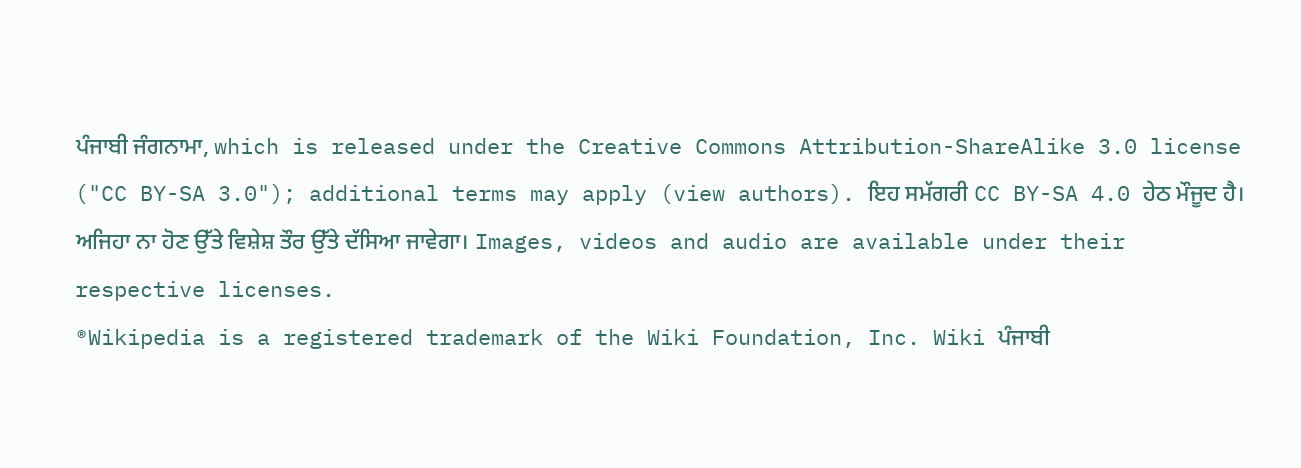ਪੰਜਾਬੀ ਜੰਗਨਾਮਾ, which is released under the Creative Commons Attribution-ShareAlike 3.0 license ("CC BY-SA 3.0"); additional terms may apply (view authors). ਇਹ ਸਮੱਗਰੀ CC BY-SA 4.0 ਹੇਠ ਮੌਜੂਦ ਹੈ। ਅਜਿਹਾ ਨਾ ਹੋਣ ਉੱਤੇ ਵਿਸ਼ੇਸ਼ ਤੌਰ ਉੱਤੇ ਦੱਸਿਆ ਜਾਵੇਗਾ। Images, videos and audio are available under their respective licenses.
®Wikipedia is a registered trademark of the Wiki Foundation, Inc. Wiki ਪੰਜਾਬੀ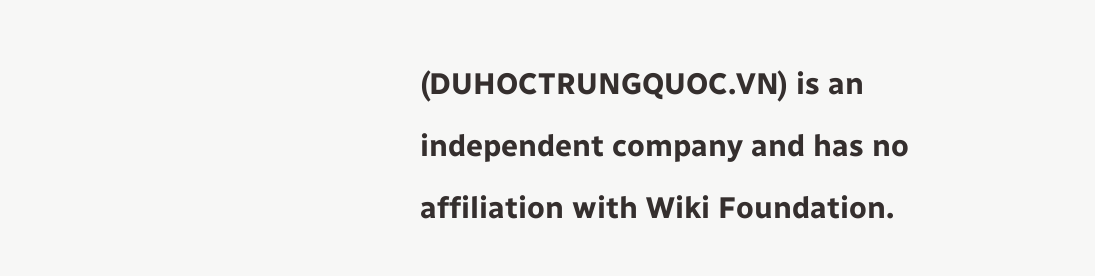(DUHOCTRUNGQUOC.VN) is an independent company and has no affiliation with Wiki Foundation.